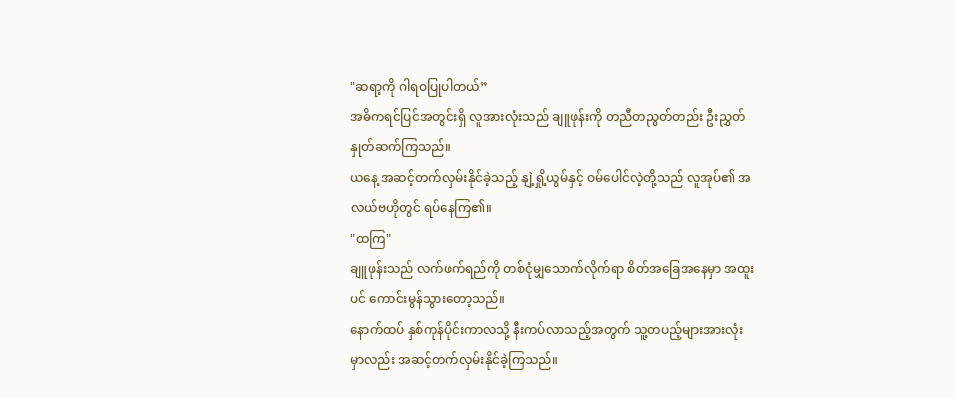"ဆရာ့ကို ဂါရဝပြုပါတယ်”
အဓိကရင်ပြင်အတွင်းရှိ လူအားလုံးသည် ချူဖုန်းကို တညီတညွတ်တည်း ဦးညွှတ်နှုတ်ဆက်ကြသည်။
ယနေ့ အဆင့်တက်လှမ်းနိုင်ခဲ့သည့် နျဲ့ရှို့ယွမ်နှင့် ဝမ်ပေါင်လဲ့တို့သည် လူအုပ်၏ အလယ်ဗဟိုတွင် ရပ်နေကြ၏။
"ထကြ"
ချူဖုန်းသည် လက်ဖက်ရည်ကို တစ်ငုံမျှသောက်လိုက်ရာ စိတ်အခြေအနေမှာ အထူးပင် ကောင်းမွန်သွားတော့သည်။
နောက်ထပ် နှစ်ကုန်ပိုင်းကာလသို့ နီးကပ်လာသည့်အတွက် သူ့တပည့်များအားလုံးမှာလည်း အဆင့်တက်လှမ်းနိုင်ခဲ့ကြသည်။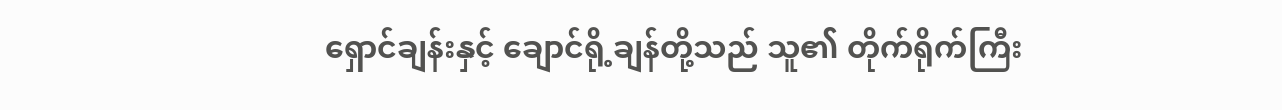ရှောင်ချန်းနှင့် ချောင်ရို့ချန်တို့သည် သူ၏ တိုက်ရိုက်ကြီး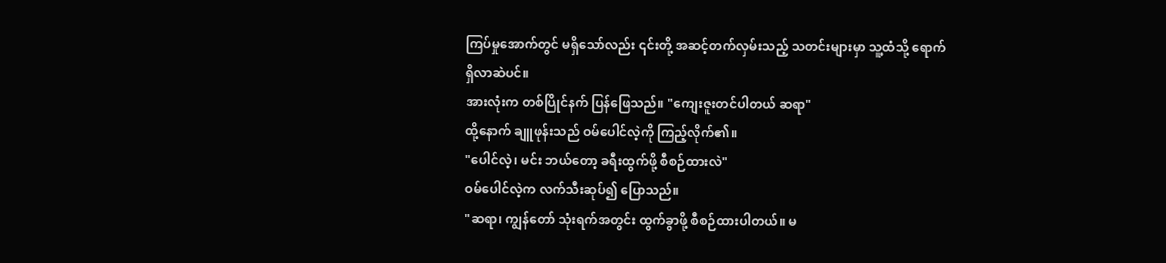ကြပ်မှုအောက်တွင် မရှိသော်လည်း ၎င်းတို့ အဆင့်တက်လှမ်းသည့် သတင်းများမှာ သူ့ထံသို့ ရောက်ရှိလာဆဲပင်။
အားလုံးက တစ်ပြိုင်နက် ပြန်ဖြေသည်။ "ကျေးဇူးတင်ပါတယ် ဆရာ"
ထို့နောက် ချူဖုန်းသည် ဝမ်ပေါင်လဲ့ကို ကြည့်လိုက်၏။
"ပေါင်လဲ့၊ မင်း ဘယ်တော့ ခရီးထွက်ဖို့ စီစဉ်ထားလဲ"
ဝမ်ပေါင်လဲ့က လက်သီးဆုပ်၍ ပြောသည်။
"ဆရာ၊ ကျွန်တော် သုံးရက်အတွင်း ထွက်ခွာဖို့ စီစဉ်ထားပါတယ်။ မ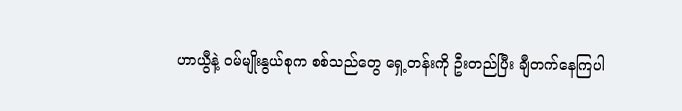ဟာယွီနဲ့ ဝမ်မျိုးနွယ်စုက စစ်သည်တွေ ရှေ့တန်းကို ဦးတည်ပြီး ချီတက်နေကြပါ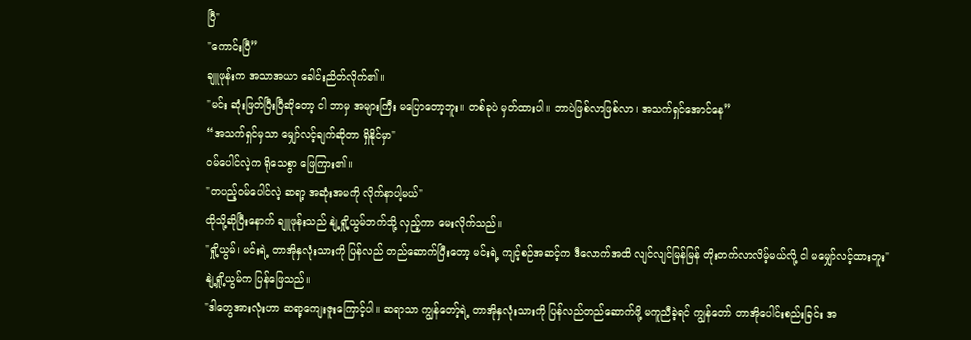ပြီ"
"ကောင်းပြီ”
ချူဖုန်းက အသာအယာ ခေါင်းညိတ်လိုက်၏။
"မင်း ဆုံးဖြတ်ပြီးပြီဆိုတော့ ငါ ဘာမှ အများကြီး မပြောတော့ဘူး။ တစ်ခုပဲ မှတ်ထားပါ။ ဘာပဲဖြစ်လာဖြစ်လာ၊ အသက်ရှင်အောင်နေ”
“အသက်ရှင်မှသာ မျှော်လင့်ချက်ဆိုတာ ရှိနိုင်မှာ"
ဝမ်ပေါင်လဲ့က ရိုသေစွာ ဖြေကြား၏။
"တပည့်ဝမ်ပေါင်လဲ့ ဆရာ့ အဆုံးအမကို လိုက်နာပါ့မယ်"
ထိုသို့ဆိုပြီးနောက် ချူဖုန်းသည် နျဲ့ရှို့ယွမ်ဘက်သို့ လှည့်ကာ မေးလိုက်သည်။
"ရှို့ယွမ်၊ မင်းရဲ့ တာအိုနှလုံးသားကို ပြန်လည် တည်ဆောက်ပြီးတော့ မင်းရဲ့ ကျင့်စဉ်အဆင့်က ဒီလောက်အထိ လျင်လျင်မြန်မြန် တိုးတက်လာလိမ့်မယ်လို့ ငါ မမျှော်လင့်ထားဘူး"
နျဲ့ရှို့ယွမ်က ပြန်ဖြေသည်။
"ဒါတွေအားလုံးဟာ ဆရာ့ကျေးဇူးကြောင့်ပါ။ ဆရာသာ ကျွန်တော့်ရဲ့ တာအိုနှလုံးသားကို ပြန်လည်တည်ဆောက်ဖို့ မကူညီခဲ့ရင် ကျွန်တော် တာအိုပေါင်းစည်းခြင်း အ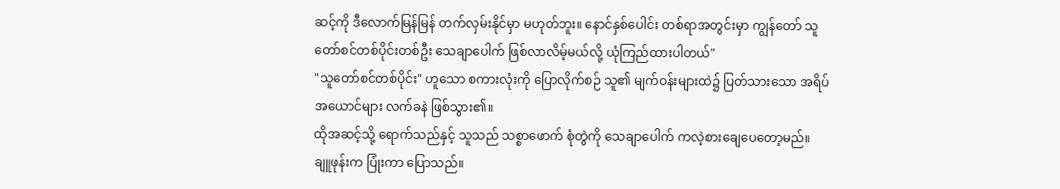ဆင့်ကို ဒီလောက်မြန်မြန် တက်လှမ်းနိုင်မှာ မဟုတ်ဘူး။ နောင်နှစ်ပေါင်း တစ်ရာအတွင်းမှာ ကျွန်တော် သူတော်စင်တစ်ပိုင်းတစ်ဦး သေချာပေါက် ဖြစ်လာလိမ့်မယ်လို့ ယုံကြည်ထားပါတယ်"
"သူတော်စင်တစ်ပိုင်း" ဟူသော စကားလုံးကို ပြောလိုက်စဉ် သူ၏ မျက်ဝန်းများထဲ၌ ပြတ်သားသော အရိပ်အယောင်များ လက်ခနဲ ဖြစ်သွား၏။
ထိုအဆင့်သို့ ရောက်သည်နှင့် သူသည် သစ္စာဖောက် စုံတွဲကို သေချာပေါက် ကလဲ့စားချေပေတော့မည်။
ချူဖုန်းက ပြုံးကာ ပြောသည်။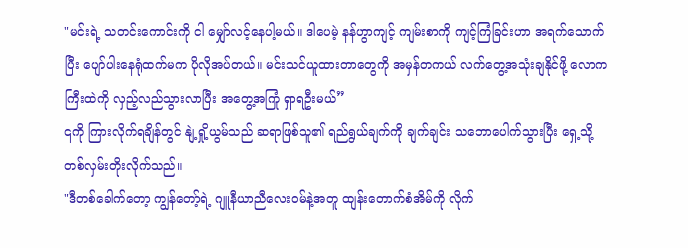"မင်းရဲ့ သတင်းကောင်းကို ငါ မျှော်လင့်နေပါ့မယ်။ ဒါပေမဲ့ နန်ဟွာကျင့် ကျမ်းစာကို ကျင့်ကြံခြင်းဟာ အရက်သောက်ပြီး ပျော်ပါးနေရုံထက်မက ပိုလိုအပ်တယ်။ မင်းသင်ယူထားတာတွေကို အမှန်တကယ် လက်တွေ့အသုံးချနိုင်ဖို့ လောကကြီးထဲကို လှည့်လည်သွားလာပြီး အတွေ့အကြုံ ရှာရဦးမယ်”
၎ကို ကြားလိုက်ရချိန်တွင် နျဲ့ရှို့ယွမ်သည် ဆရာဖြစ်သူ၏ ရည်ရွယ်ချက်ကို ချက်ချင်း သဘောပေါက်သွားပြီး ရှေ့သို့ တစ်လှမ်းတိုးလိုက်သည်။
"ဒီတစ်ခေါက်တော့ ကျွန်တော့်ရဲ့ ဂျူနီယာညီလေးဝမ်နဲ့အတူ ထျန်းတောက်စံအိမ်ကို လိုက်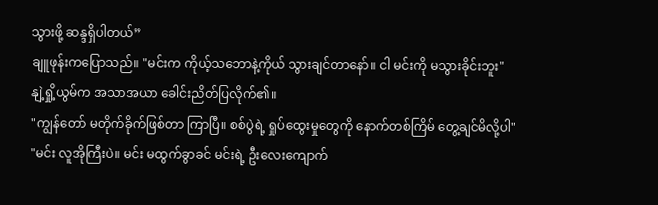သွားဖို့ ဆန္ဒရှိပါတယ်”
ချူဖုန်းကပြောသည်။ "မင်းက ကိုယ့်သဘောနဲ့ကိုယ် သွားချင်တာနော်။ ငါ မင်းကို မသွားခိုင်းဘူး"
နျဲ့ရှို့ယွမ်က အသာအယာ ခေါင်းညိတ်ပြလိုက်၏။
"ကျွန်တော် မတိုက်ခိုက်ဖြစ်တာ ကြာပြီ။ စစ်ပွဲရဲ့ ရှုပ်ထွေးမှုတွေကို နောက်တစ်ကြိမ် တွေ့ချင်မိလို့ပါ"
"မင်း လူအိုကြီးပဲ။ မင်း မထွက်ခွာခင် မင်းရဲ့ ဦးလေးကျောက်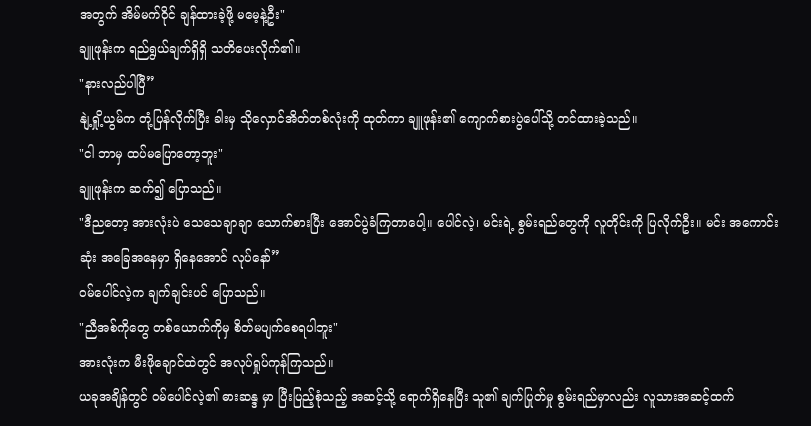အတွက် အိမ်မက်ဝိုင် ချန်ထားခဲ့ဖို့ မမေ့နဲ့ဦး"
ချူဖုန်းက ရည်ရွယ်ချက်ရှိရှိ သတိပေးလိုက်၏။
"နားလည်ပါပြီ”
နျဲ့ရှို့ယွမ်က တုံ့ပြန်လိုက်ပြီး ခါးမှ သိုလှောင်အိတ်တစ်လုံးကို ထုတ်ကာ ချူဖုန်း၏ ကျောက်စားပွဲပေါ်သို့ တင်ထားခဲ့သည်။
"ငါ ဘာမှ ထပ်မပြောတော့ဘူး"
ချူဖုန်းက ဆက်၍ ပြောသည်။
"ဒီညတော့ အားလုံးပဲ သေသေချာချာ သောက်စားပြီး အောင်ပွဲခံကြတာပေါ့။ ပေါင်လဲ့၊ မင်းရဲ့ စွမ်းရည်တွေကို လူတိုင်းကို ပြလိုက်ဦး။ မင်း အကောင်းဆုံး အခြေအနေမှာ ရှိနေအောင် လုပ်နော်”
ဝမ်ပေါင်လဲ့က ချက်ချင်းပင် ပြောသည်။
"ညီအစ်ကိုတွေ တစ်ယောက်ကိုမှ စိတ်မပျက်စေရပါဘူး"
အားလုံးက မီးဖိုချောင်ထဲတွင် အလုပ်ရှုပ်ကုန်ကြသည်။
ယခုအချိန်တွင် ဝမ်ပေါင်လဲ့၏ ဓားဆန္ဒ မှာ ပြီးပြည့်စုံသည့် အဆင့်သို့ ရောက်ရှိနေပြီး သူ၏ ချက်ပြုတ်မှု စွမ်းရည်မှာလည်း လူသားအဆင့်ထက်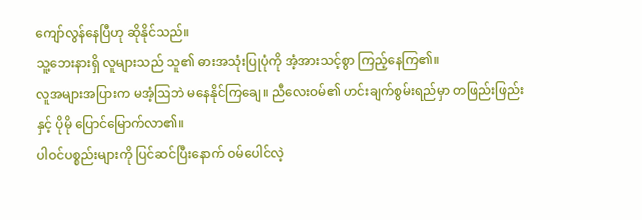ကျော်လွန်နေပြီဟု ဆိုနိုင်သည်။
သူ့ဘေးနားရှိ လူများသည် သူ၏ ဓားအသုံးပြုပုံကို အံ့အားသင့်စွာ ကြည့်နေကြ၏။
လူအများအပြားက မအံ့ဩဘဲ မနေနိုင်ကြချေ။ ညီလေးဝမ်၏ ဟင်းချက်စွမ်းရည်မှာ တဖြည်းဖြည်းနှင့် ပိုမို ပြောင်မြောက်လာ၏။
ပါဝင်ပစ္စည်းများကို ပြင်ဆင်ပြီးနောက် ဝမ်ပေါင်လဲ့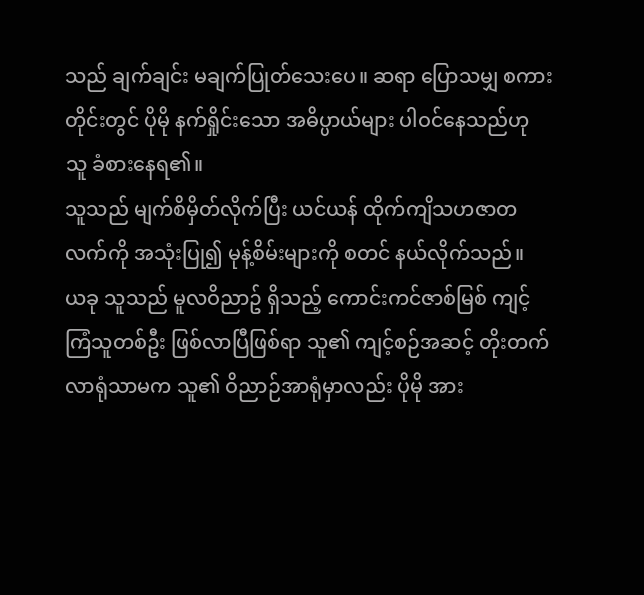သည် ချက်ချင်း မချက်ပြုတ်သေးပေ။ ဆရာ ပြောသမျှ စကားတိုင်းတွင် ပိုမို နက်ရှိုင်းသော အဓိပ္ပာယ်များ ပါဝင်နေသည်ဟု သူ ခံစားနေရ၏။
သူသည် မျက်စိမှိတ်လိုက်ပြီး ယင်ယန် ထိုက်ကျိသဟဇာတလက်ကို အသုံးပြု၍ မုန့်စိမ်းများကို စတင် နယ်လိုက်သည်။
ယခု သူသည် မူလဝိညာဥ် ရှိသည့် ကောင်းကင်ဇာစ်မြစ် ကျင့်ကြံသူတစ်ဦး ဖြစ်လာပြီဖြစ်ရာ သူ၏ ကျင့်စဉ်အဆင့် တိုးတက်လာရုံသာမက သူ၏ ဝိညာဉ်အာရုံမှာလည်း ပိုမို အား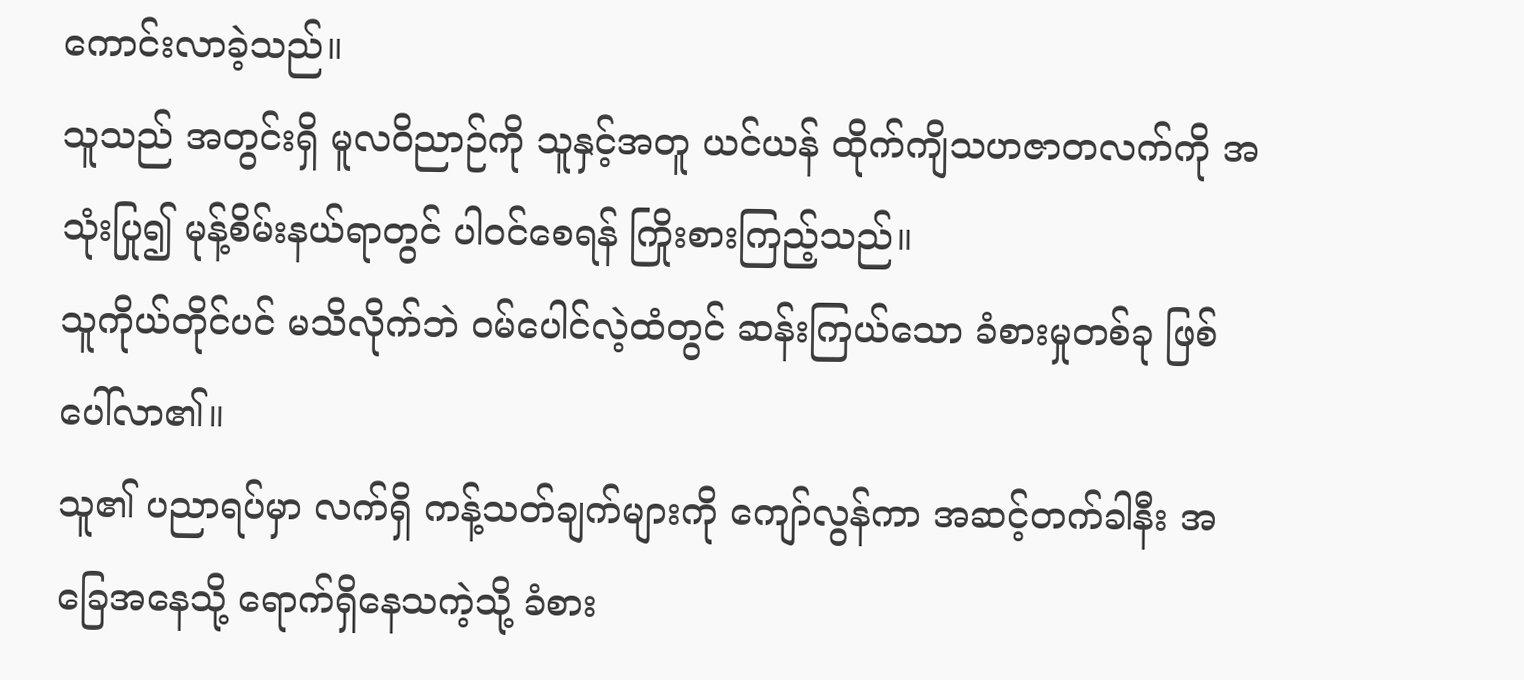ကောင်းလာခဲ့သည်။
သူသည် အတွင်းရှိ မူလဝိညာဉ်ကို သူနှင့်အတူ ယင်ယန် ထိုက်ကျိသဟဇာတလက်ကို အသုံးပြု၍ မုန့်စိမ်းနယ်ရာတွင် ပါဝင်စေရန် ကြိုးစားကြည့်သည်။
သူကိုယ်တိုင်ပင် မသိလိုက်ဘဲ ဝမ်ပေါင်လဲ့ထံတွင် ဆန်းကြယ်သော ခံစားမှုတစ်ခု ဖြစ်ပေါ်လာ၏။
သူ၏ ပညာရပ်မှာ လက်ရှိ ကန့်သတ်ချက်များကို ကျော်လွန်ကာ အဆင့်တက်ခါနီး အခြေအနေသို့ ရောက်ရှိနေသကဲ့သို့ ခံစား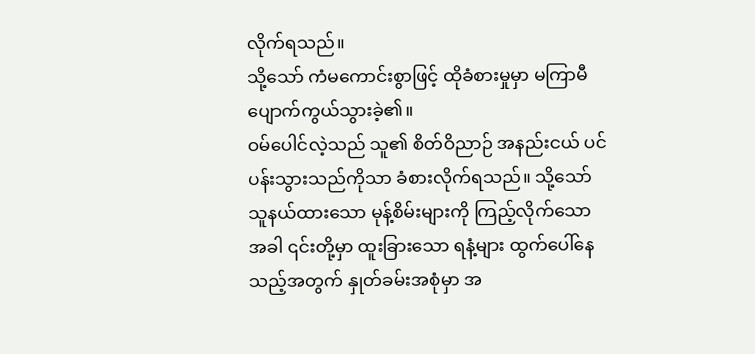လိုက်ရသည်။
သို့သော် ကံမကောင်းစွာဖြင့် ထိုခံစားမှုမှာ မကြာမီ ပျောက်ကွယ်သွားခဲ့၏။
ဝမ်ပေါင်လဲ့သည် သူ၏ စိတ်ဝိညာဉ် အနည်းငယ် ပင်ပန်းသွားသည်ကိုသာ ခံစားလိုက်ရသည်။ သို့သော် သူနယ်ထားသော မုန့်စိမ်းများကို ကြည့်လိုက်သောအခါ ၎င်းတို့မှာ ထူးခြားသော ရနံ့များ ထွက်ပေါ်နေသည့်အတွက် နှုတ်ခမ်းအစုံမှာ အ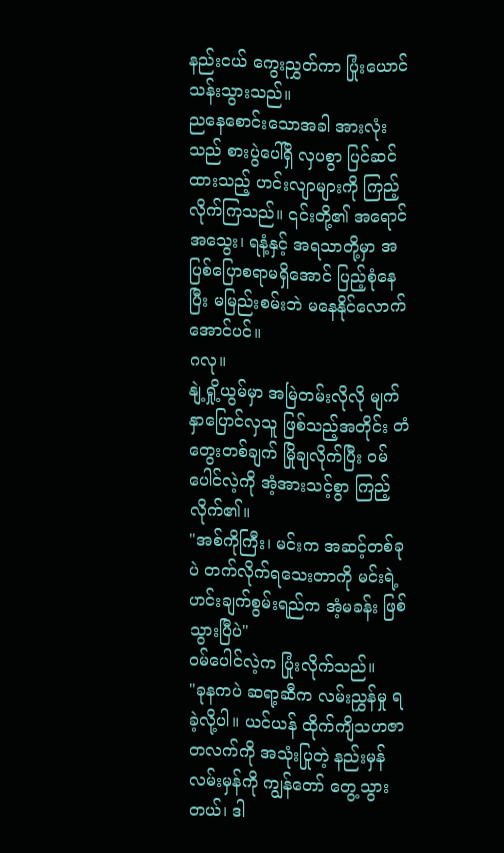နည်းငယ် ကွေးညွှတ်ကာ ပြုံးယောင်သန်းသွားသည်။
ညနေစောင်းသောအခါ အားလုံးသည် စားပွဲပေါ်ရှိ လှပစွာ ပြင်ဆင်ထားသည့် ဟင်းလျာများကို ကြည့်လိုက်ကြသည်။ ၎င်းတို့၏ အရောင်အသွေး၊ ရနံ့နှင့် အရသာတို့မှာ အပြစ်ပြောစရာမရှိအောင် ပြည့်စုံနေပြီး မမြည်းစမ်းဘဲ မနေနိုင်လောက်အောင်ပင်။
ဂလု။
နျဲ့ရှို့ယွမ်မှာ အမြဲတမ်းလိုလို မျက်နှာပြောင်လှသူ ဖြစ်သည့်အတိုင်း တံတွေးတစ်ချက် မြိုချလိုက်ပြီး ဝမ်ပေါင်လဲ့ကို အံ့အားသင့်စွာ ကြည့်လိုက်၏။
"အစ်ကိုကြီး၊ မင်းက အဆင့်တစ်ခုပဲ တက်လိုက်ရသေးတာကို မင်းရဲ့ ဟင်းချက်စွမ်းရည်က အံ့မခန်း ဖြစ်သွားပြီပဲ"
ဝမ်ပေါင်လဲ့က ပြုံးလိုက်သည်။
"ခုနကပဲ ဆရာ့ဆီက လမ်းညွှန်မှု ရခဲ့လို့ပါ။ ယင်ယန် ထိုက်ကျိသဟဇာတလက်ကို အသုံးပြုတဲ့ နည်းမှန်လမ်းမှန်ကို ကျွန်တော် တွေ့သွားတယ်၊ ဒါ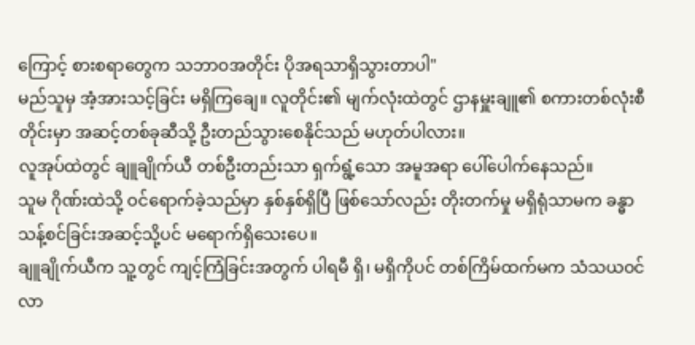ကြောင့် စားစရာတွေက သဘာဝအတိုင်း ပိုအရသာရှိသွားတာပါ"
မည်သူမှ အံ့အားသင့်ခြင်း မရှိကြချေ။ လူတိုင်း၏ မျက်လုံးထဲတွင် ဌာနမှူးချူ၏ စကားတစ်လုံးစီတိုင်းမှာ အဆင့်တစ်ခုဆီသို့ ဦးတည်သွားစေနိုင်သည် မဟုတ်ပါလား။
လူအုပ်ထဲတွင် ချူချိုက်ယီ တစ်ဦးတည်းသာ ရှက်ရွံ့သော အမူအရာ ပေါ်ပေါက်နေသည်။
သူမ ဂိုဏ်းထဲသို့ ဝင်ရောက်ခဲ့သည်မှာ နှစ်နှစ်ရှိပြီ ဖြစ်သော်လည်း တိုးတက်မှု မရှိရုံသာမက ခန္ဓာသန့်စင်ခြင်းအဆင့်သို့ပင် မရောက်ရှိသေးပေ။
ချူချိုက်ယီက သူ့တွင် ကျင့်ကြံခြင်းအတွက် ပါရမီ ရှိ၊ မရှိကိုပင် တစ်ကြိမ်ထက်မက သံသယဝင်လာ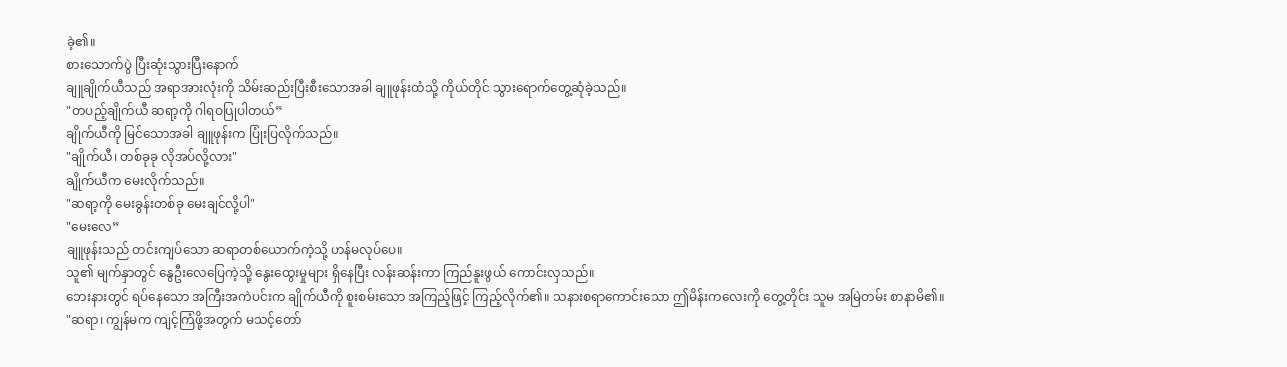ခဲ့၏။
စားသောက်ပွဲ ပြီးဆုံးသွားပြီးနောက်
ချူချိုက်ယီသည် အရာအားလုံးကို သိမ်းဆည်းပြီးစီးသောအခါ ချူဖုန်းထံသို့ ကိုယ်တိုင် သွားရောက်တွေ့ဆုံခဲ့သည်။
"တပည့်ချိုက်ယီ ဆရာ့ကို ဂါရဝပြုပါတယ်”
ချိုက်ယီကို မြင်သောအခါ ချူဖုန်းက ပြုံးပြလိုက်သည်။
"ချိုက်ယီ၊ တစ်ခုခု လိုအပ်လို့လား"
ချိုက်ယီက မေးလိုက်သည်။
"ဆရာ့ကို မေးခွန်းတစ်ခု မေးချင်လို့ပါ"
"မေးလေ”
ချူဖုန်းသည် တင်းကျပ်သော ဆရာတစ်ယောက်ကဲ့သို့ ဟန်မလုပ်ပေ။
သူ၏ မျက်နှာတွင် နွေဦးလေပြေကဲ့သို့ နွေးထွေးမှုများ ရှိနေပြီး လန်းဆန်းကာ ကြည်နူးဖွယ် ကောင်းလှသည်။
ဘေးနားတွင် ရပ်နေသော အကြီးအကဲပင်းက ချိုက်ယီကို စူးစမ်းသော အကြည့်ဖြင့် ကြည့်လိုက်၏။ သနားစရာကောင်းသော ဤမိန်းကလေးကို တွေ့တိုင်း သူမ အမြဲတမ်း စာနာမိ၏။
"ဆရာ၊ ကျွန်မက ကျင့်ကြံဖို့အတွက် မသင့်တော်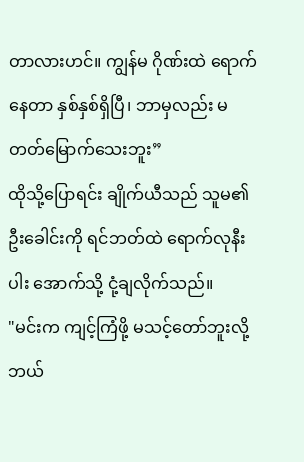တာလားဟင်။ ကျွန်မ ဂိုဏ်းထဲ ရောက်နေတာ နှစ်နှစ်ရှိပြီ၊ ဘာမှလည်း မတတ်မြောက်သေးဘူး”
ထိုသို့ပြောရင်း ချိုက်ယီသည် သူမ၏ ဦးခေါင်းကို ရင်ဘတ်ထဲ ရောက်လုနီးပါး အောက်သို့ ငုံ့ချလိုက်သည်။
"မင်းက ကျင့်ကြံဖို့ မသင့်တော်ဘူးလို့ ဘယ်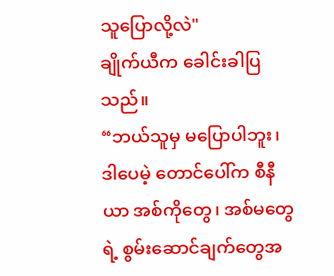သူပြောလို့လဲ"
ချိုက်ယီက ခေါင်းခါပြသည်။
“ဘယ်သူမှ မပြောပါဘူး၊ ဒါပေမဲ့ တောင်ပေါ်က စီနီယာ အစ်ကိုတွေ၊ အစ်မတွေရဲ့ စွမ်းဆောင်ချက်တွေအ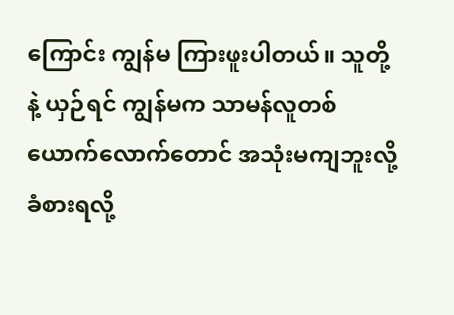ကြောင်း ကျွန်မ ကြားဖူးပါတယ်။ သူတို့နဲ့ ယှဉ်ရင် ကျွန်မက သာမန်လူတစ်ယောက်လောက်တောင် အသုံးမကျဘူးလို့ ခံစားရလို့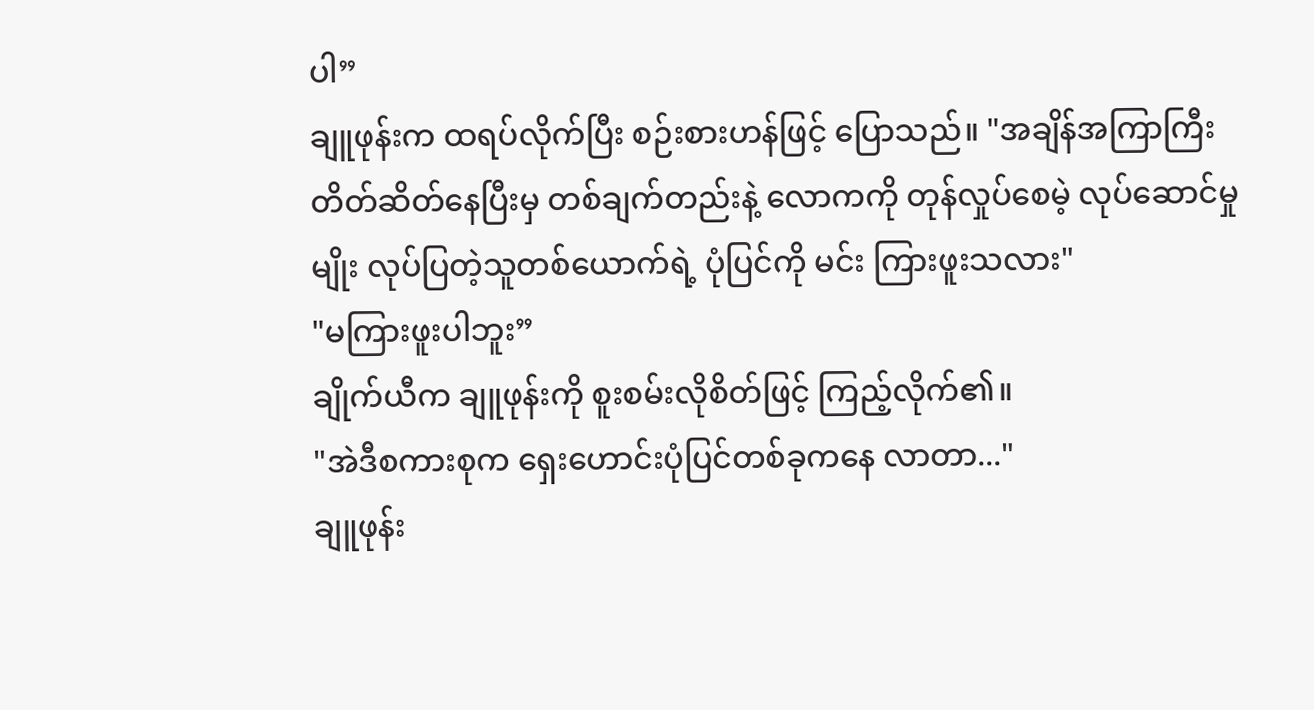ပါ”
ချူဖုန်းက ထရပ်လိုက်ပြီး စဉ်းစားဟန်ဖြင့် ပြောသည်။ "အချိန်အကြာကြီး တိတ်ဆိတ်နေပြီးမှ တစ်ချက်တည်းနဲ့ လောကကို တုန်လှုပ်စေမဲ့ လုပ်ဆောင်မှုမျိုး လုပ်ပြတဲ့သူတစ်ယောက်ရဲ့ ပုံပြင်ကို မင်း ကြားဖူးသလား"
"မကြားဖူးပါဘူး”
ချိုက်ယီက ချူဖုန်းကို စူးစမ်းလိုစိတ်ဖြင့် ကြည့်လိုက်၏။
"အဲဒီစကားစုက ရှေးဟောင်းပုံပြင်တစ်ခုကနေ လာတာ..."
ချူဖုန်း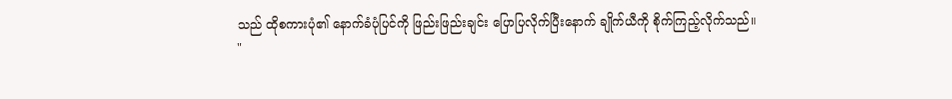သည် ထိုစကားပုံ၏ နောက်ခံပုံပြင်ကို ဖြည်းဖြည်းချင်း ပြောပြလိုက်ပြီးနောက် ချိုက်ယီကို စိုက်ကြည့်လိုက်သည်။
"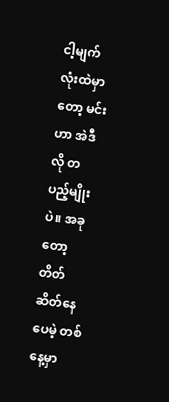ငါ့မျက်လုံးထဲမှာတော့ မင်းဟာ အဲဒီလို တပည့်မျိုးပဲ။ အခုတော့ တိတ်ဆိတ်နေပေမဲ့ တစ်နေ့မှာ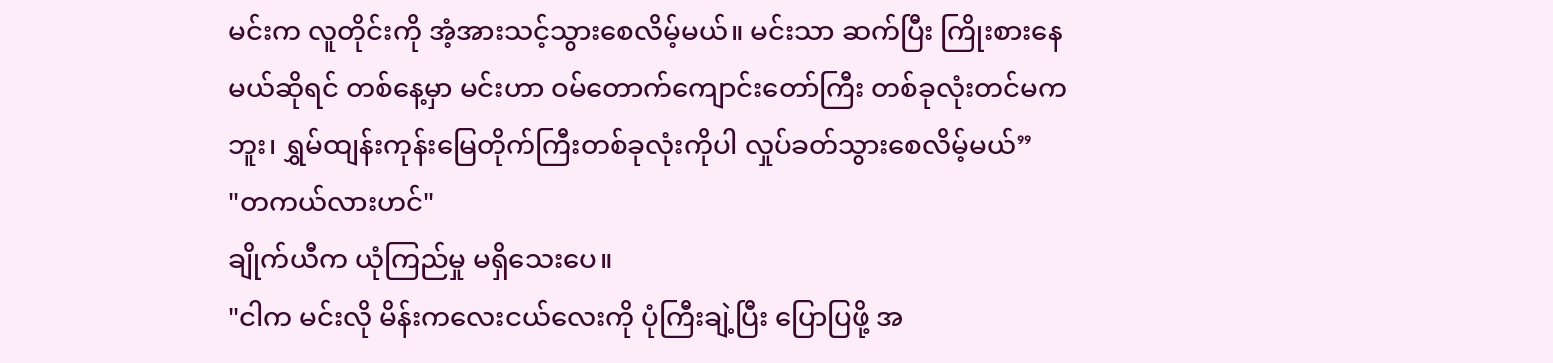မင်းက လူတိုင်းကို အံ့အားသင့်သွားစေလိမ့်မယ်။ မင်းသာ ဆက်ပြီး ကြိုးစားနေမယ်ဆိုရင် တစ်နေ့မှာ မင်းဟာ ဝမ်တောက်ကျောင်းတော်ကြီး တစ်ခုလုံးတင်မကဘူး၊ ရွှမ်ထျန်းကုန်းမြေတိုက်ကြီးတစ်ခုလုံးကိုပါ လှုပ်ခတ်သွားစေလိမ့်မယ်”
"တကယ်လားဟင်"
ချိုက်ယီက ယုံကြည်မှု မရှိသေးပေ။
"ငါက မင်းလို မိန်းကလေးငယ်လေးကို ပုံကြီးချဲ့ပြီး ပြောပြဖို့ အ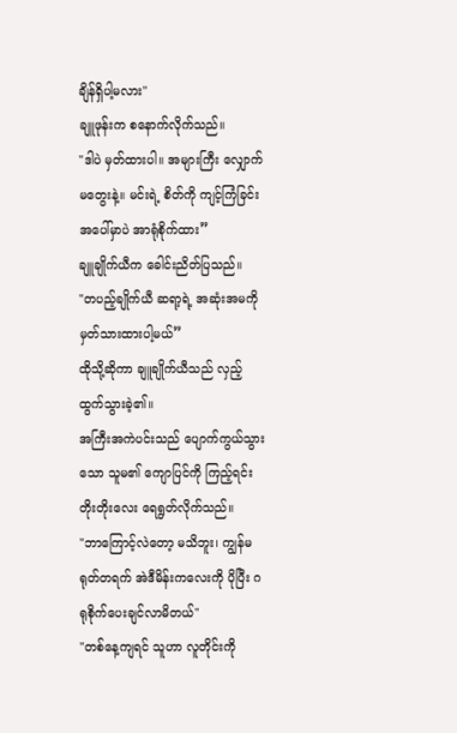ချိန်ရှိပါ့မလား"
ချူဖုန်းက စနောက်လိုက်သည်။
"ဒါပဲ မှတ်ထားပါ။ အများကြီး လျှောက်မတွေးနဲ့။ မင်းရဲ့ စိတ်ကို ကျင့်ကြံခြင်းအပေါ်မှာပဲ အာရုံစိုက်ထား”
ချူချိုက်ယီက ခေါင်းညိတ်ပြသည်။
"တပည့်ချိုက်ယီ ဆရာ့ရဲ့ အဆုံးအမကို မှတ်သားထားပါ့မယ်”
ထိုသို့ဆိုကာ ချူချိုက်ယီသည် လှည့်ထွက်သွားခဲ့၏။
အကြီးအကဲပင်းသည် ပျောက်ကွယ်သွားသော သူမ၏ ကျောပြင်ကို ကြည့်ရင်း တိုးတိုးလေး ရေရွတ်လိုက်သည်။
"ဘာကြောင့်လဲတော့ မသိဘူး၊ ကျွန်မ ရုတ်တရက် အဲဒီမိန်းကလေးကို ပိုပြီး ဂရုစိုက်ပေးချင်လာမိတယ်"
"တစ်နေ့ကျရင် သူဟာ လူတိုင်းကို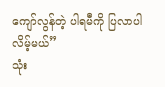ကျော်လွန်တဲ့ ပါရမီကို ပြလာပါလိမ့်မယ်”
သုံး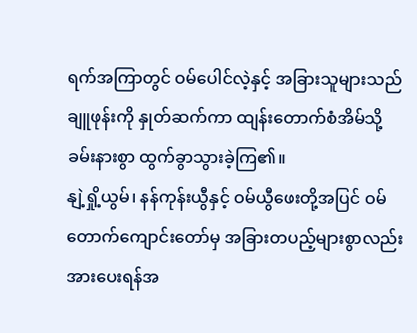ရက်အကြာတွင် ဝမ်ပေါင်လဲ့နှင့် အခြားသူများသည် ချူဖုန်းကို နှုတ်ဆက်ကာ ထျန်းတောက်စံအိမ်သို့ ခမ်းနားစွာ ထွက်ခွာသွားခဲ့ကြ၏။
နျဲ့ရှို့ယွမ်၊ နန်ကုန်းယွီနှင့် ဝမ်ယွီဖေးတို့အပြင် ဝမ်တောက်ကျောင်းတော်မှ အခြားတပည့်များစွာလည်း အားပေးရန်အ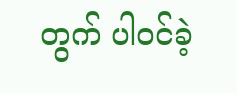တွက် ပါဝင်ခဲ့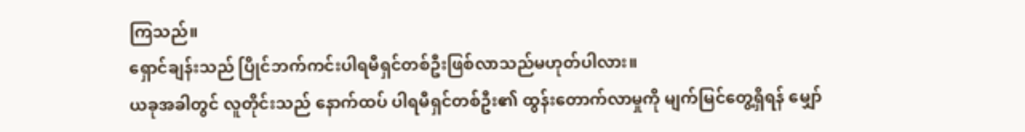ကြသည်။
ရှောင်ချန်းသည် ပြိုင်ဘက်ကင်းပါရမီရှင်တစ်ဦးဖြစ်လာသည်မဟုတ်ပါလား။
ယခုအခါတွင် လူတိုင်းသည် နောက်ထပ် ပါရမီရှင်တစ်ဦး၏ ထွန်းတောက်လာမှုကို မျက်မြင်တွေ့ရှိရန် မျှော်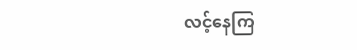လင့်နေကြ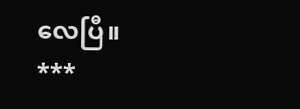လေပြီ။
***